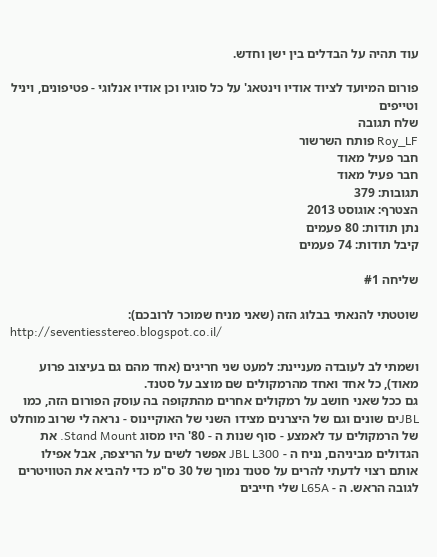עוד תהיה על הבדלים בין ישן וחדש.

פורום המיועד לציוד אודיו וינטאג' על כל סוגיו וכן אודיו אנלוגי - פטיפונים, ויניל וטייפים
שלח תגובה
Roy_LF פותח השרשור
חבר פעיל מאוד
חבר פעיל מאוד
תגובות: 379
הצטרף: אוגוסט 2013
נתן תודות: 80 פעמים
קיבל תודות: 74 פעמים

שליחה #1

שוטטתי להנאתי בבלוג הזה (שאני מניח שמוכר לרובכם):
http://seventiesstereo.blogspot.co.il/

ושמתי לב לעובדה מעניינת: למעט שני חריגים (אחד מהם גם בעיצוב פרוע מאוד), כל אחד ואחד מהרמקולים שם מוצב על סטנד.
גם ככל שאני חושב על רמקולים אחרים מהתקופה בה עוסק הפורום הזה, כמו JBLים שונים וגם של היצרנים מצידו השני של האוקיינוס - נראה לי שרוב מוחלט של הרמקולים עד לאמצע - סוף שנות ה - 80' היו מסוג Stand Mount. את הגדולים מביניהם, נניח ה - JBL L300 אפשר לשים על הריצפה, אבל אפילו אותם רצוי לדעתי להרים על סטנד נמוך של 30 ס"מ כדי להביא את הטוויטרים לגובה הראש. ה - L65A שלי חייבים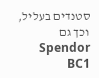סטנדים בעליל, וכך גם Spendor BC1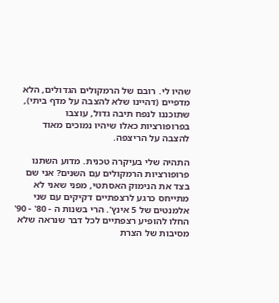שהיו לי. רובם של הרמקולים הגדולים, הלא מדפיים (דהיינו שלא להצבה על מדף ביתי), שתוכננו לנפח תיבה גדול, עוצבו בפרופורציות כאלו שיהיו נמוכים מאוד להצבה על הריצפה.

התהיה שלי בעיקרה טכנית. מדוע השתנו פרופורציות הרמקולים עם השנים? אני שם בצד את הנימוק האסתטי, מפני שאני לא מתייחס כרגע לרצפתיים דקיקים עם שני אלמנטים של 5 אינץ'. הרי בשנות ה - 80' - 90' החלו להופיע רצפתיים לכל דבר שנראה שלא מסיבות של הצרת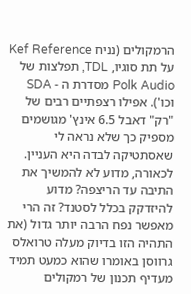הרמקולים (נניח Kef Reference על תת סוגיו, TDL, תפלצות של Polk Audio מסדרת ה - SDA וכו'). אפילו רצפתיים רבים של "רק" דאבל 6.5 אינץ' מגושמים מספיק כך שלא נראה לי שאסתטיקה לבדה היא העניין.
לכאורה, מדוע לא להמשיך את התיבה עד הריצפה? מדוע להיזדקק בכלל לסטנד? זה הרי מאפשר נפח הרבה יותר גדול (את התהיה הזו בדיוק מעלה טרואלס גרווסן באומרו שהוא כמעט תמיד מעדיף תכנון של רמקולים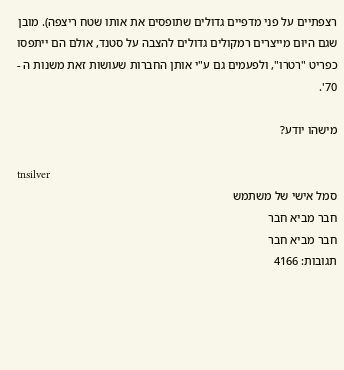רצפתיים על פני מדפיים גדולים שתופסים את אותו שטח ריצפה). מובן שגם היום מייצרים רמקולים גדולים להצבה על סטנד, אולם הם ייתפסו כפריט "רטרו", ולפעמים גם ע"י אותן החברות שעושות זאת משנות ה - 70'.

מישהו יודע?

tnsilver
סמל אישי של משתמש
חבר מביא חבר
חבר מביא חבר
תגובות: 4166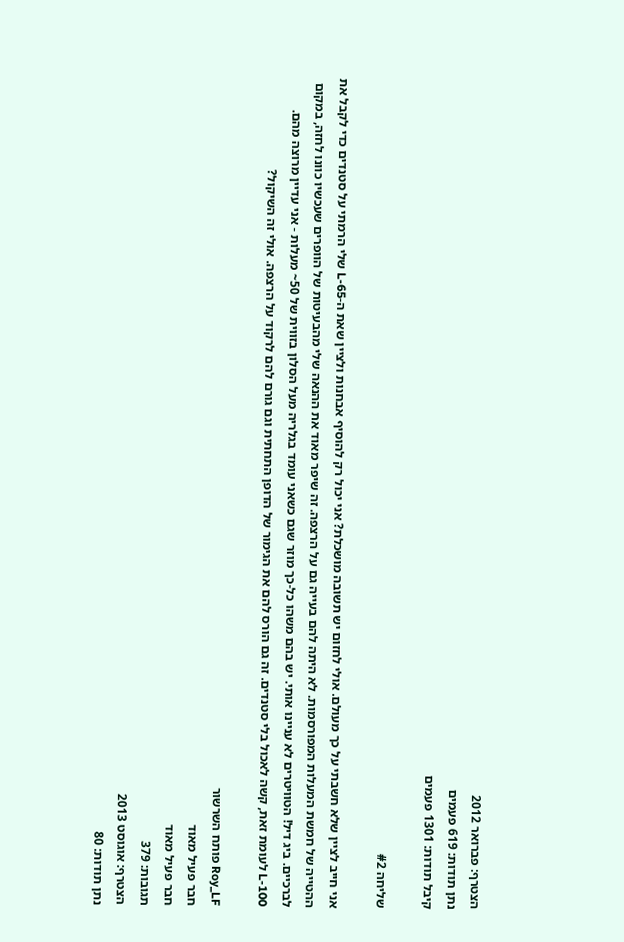הצטרף: פברואר 2012
נתן תודות: 619 פעמים
קיבל תודות: 1301 פעמים

שליחה #2

אני חייב לציין שלא חשבתי על כך מעולם. אולי לחזום יש תשובה מושכלת? אני יכול רק להוסיף אבחנות ולציין שאת ה-L-65 שלי הרמתי על סטנדים כדי לקבל את ההטייה של חמשת המעלות המפורסמות. לא היתה להם בעייה גם על הרצפה. זה שיפר מאוד את ההנאה שלי מהבעיטות של הוופרים שעכשיו כוונו לחזה, במקום לברכיים. ביג דיל! הטוויטרים לא עניינו אותי. יש בהם משהו כל-כך מוזר שגם כשאני עומד בגלריה מעל הסלון בזווית של 50~ מעלות - אני עדיין מרוצה מהם. L-100 לעומת זאת, קשה לאכול בלי סטנדים. זה גם הורס להם את הגימור של הדופן התחתית וגם גורם להם לרקוד על הרצפה. אולי זה השיקול?

Roy_LF פותח השרשור
חבר פעיל מאוד
חבר פעיל מאוד
תגובות: 379
הצטרף: אוגוסט 2013
נתן תודות: 80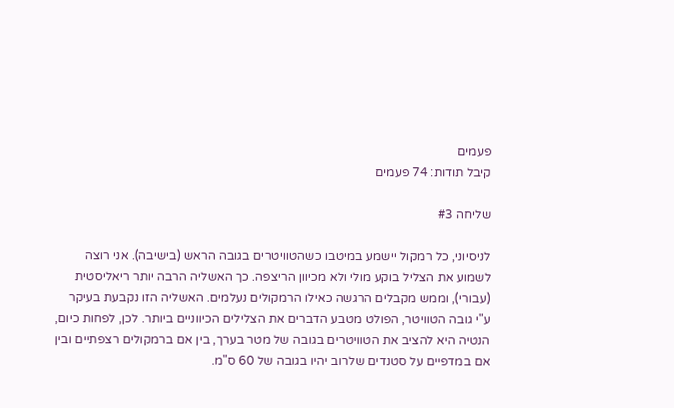פעמים
קיבל תודות: 74 פעמים

שליחה #3

לניסיוני, כל רמקול יישמע במיטבו כשהטוויטרים בגובה הראש (בישיבה). אני רוצה לשמוע את הצליל בוקע מולי ולא מכיוון הריצפה. כך האשליה הרבה יותר ריאליסטית (עבורי), וממש מקבלים הרגשה כאילו הרמקולים נעלמים. האשליה הזו נקבעת בעיקר ע"י גובה הטוויטר, הפולט מטבע הדברים את הצלילים הכיווניים ביותר. לכן, לפחות כיום, הנטיה היא להציב את הטוויטרים בגובה של מטר בערך, בין אם ברמקולים רצפתיים ובין אם במדפיים על סטנדים שלרוב יהיו בגובה של 60 ס"מ.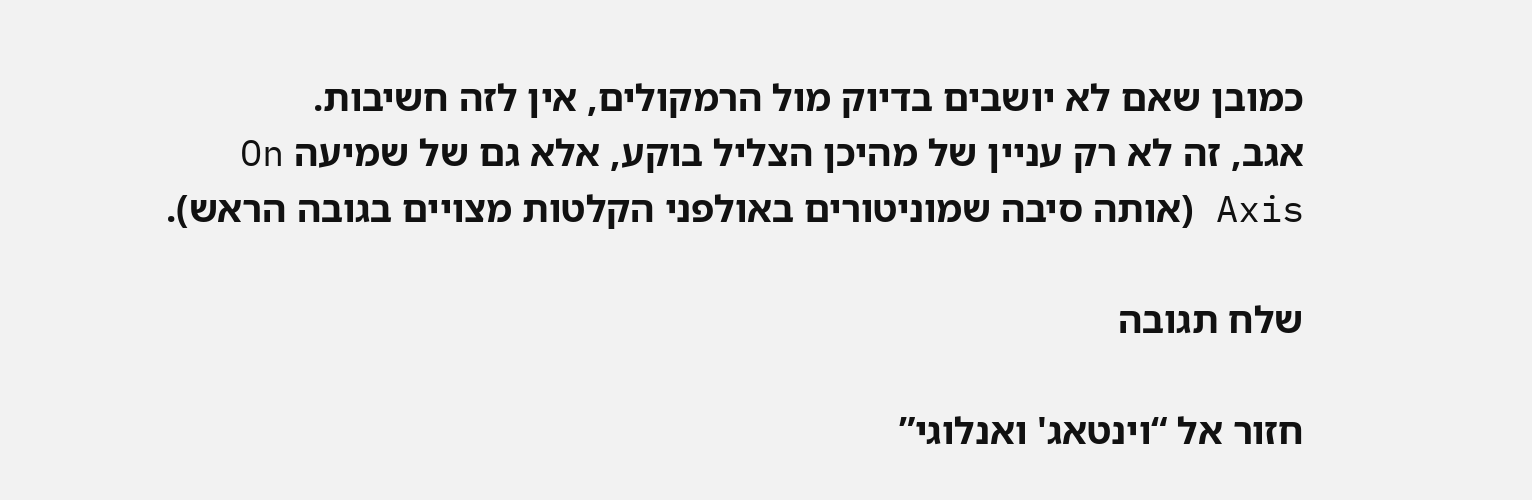כמובן שאם לא יושבים בדיוק מול הרמקולים, אין לזה חשיבות.
אגב, זה לא רק עניין של מהיכן הצליל בוקע, אלא גם של שמיעה On Axis (אותה סיבה שמוניטורים באולפני הקלטות מצויים בגובה הראש).

שלח תגובה

חזור אל “וינטאג' ואנלוגי”